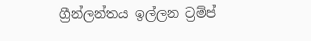ග්‍රීන්ලන්තය ඉල්ලන ට්‍රම්ප්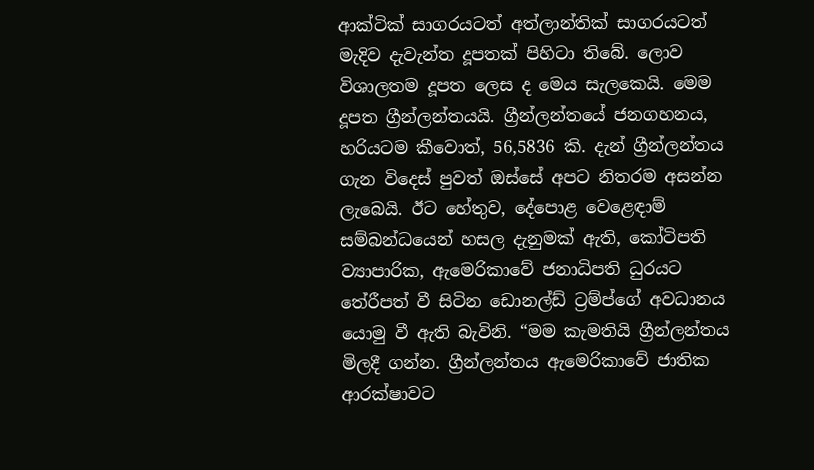ආක්ටික් සාගරයටත් අත්ලාන්තික් සාගරයටත් මැදිව දැවැන්ත දූපතක් පිහිටා තිබේ. ලොව විශාලතම දූපත ලෙස ද මෙය සැලකෙයි. මෙම දූපත ග්‍රීන්ලන්තයයි. ග්‍රීන්ලන්තයේ ජනගහනය, හරියටම කීවොත්, 56,5836 කි. දැන් ග්‍රීන්ලන්තය ගැන විදෙස් පුවත් ඔස්සේ අපට නිතරම අසන්න ලැබෙයි. ඊට හේතුව, දේපොළ වෙළෙඳාම් සම්බන්ධයෙන් හසල දැනුමක් ඇති, කෝටිපති ව්‍යාපාරික, ඇමෙරිකාවේ ජනාධිපති ධුරයට තේරීපත් වී සිටින ඩොනල්ඩ් ට්‍රම්ප්ගේ අවධානය යොමු වී ඇති බැවිනි. “මම කැමතියි ග්‍රීන්ලන්තය මිලදී ගන්න. ග්‍රීන්ලන්තය ඇමෙරිකාවේ ජාතික ආරක්ෂාවට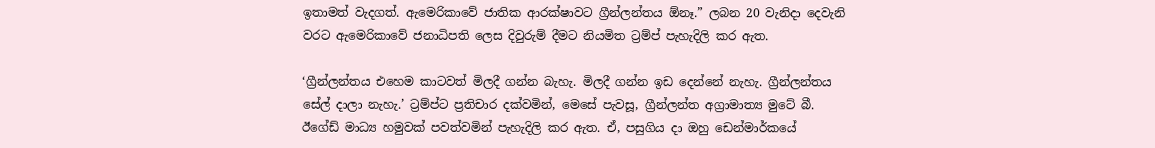ඉතාමත් වැදගත්. ඇමෙරිකාවේ ජාතික ආරක්ෂාවට ග්‍රීන්ලන්තය ඕනෑ.” ලබන 20 වැනිදා දෙවැනි වරට ඇමෙරිකාවේ ජනාධිපති ලෙස දිවුරුම් දීමට නියමිත ට්‍රම්ප් පැහැදිලි කර ඇත.

‘ග්‍රීන්ලන්තය එහෙම කාටවත් මිලදී ගන්න බැහැ. මිලදී ගන්න ඉඩ දෙන්නේ නැහැ. ග්‍රීන්ලන්තය සේල් දාලා නැහැ.’ ට්‍රම්ප්ට ප්‍රතිචාර දක්වමින්, මෙසේ පැවසූ, ග්‍රීන්ලන්ත අග්‍රාමාත්‍ය මුටේ බී. ඊගේඩ් මාධ්‍ය හමුවක් පවත්වමින් පැහැදිලි කර ඇත. ඒ, පසුගිය දා ඔහු ඩෙන්මාර්කයේ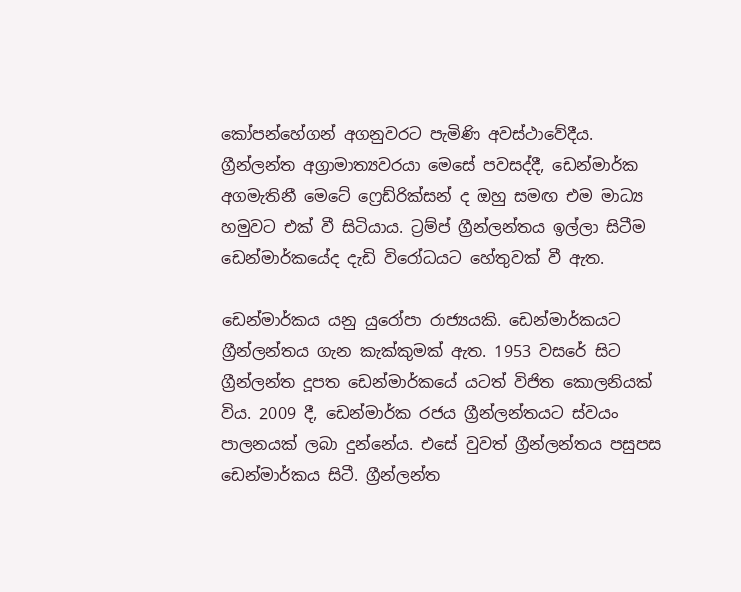කෝපන්හේගන් අගනුවරට පැමිණි අවස්ථාවේදීය. ග්‍රීන්ලන්ත අග්‍රාමාත්‍යවරයා මෙසේ පවසද්දී, ඩෙන්මාර්ක අගමැතිනී මෙටේ ෆ්‍රෙඩ්රික්සන් ද ඔහු සමඟ එම මාධ්‍ය හමුවට එක් වී සිටියාය. ට්‍රම්ප් ග්‍රීන්ලන්තය ඉල්ලා සිටීම ඩෙන්මාර්කයේද දැඩි විරෝධයට හේතුවක් වී ඇත.

ඩෙන්මාර්කය යනු යුරෝපා රාජ්‍යයකි. ඩෙන්මාර්කයට ග්‍රීන්ලන්තය ගැන කැක්කුමක් ඇත. 1953 වසරේ සිට ග්‍රීන්ලන්ත දූපත ඩෙන්මාර්කයේ යටත් විජිත කොලනියක් විය. 2009 දී, ඩෙන්මාර්ක රජය ග්‍රීන්ලන්තයට ස්වයං පාලනයක් ලබා දුන්නේය. එසේ වුවත් ග්‍රීන්ලන්තය පසුපස ඩෙන්මාර්කය සිටී. ග්‍රීන්ලන්ත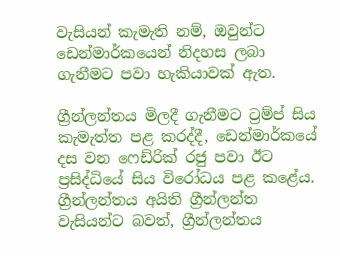වැසියන් කැමැති නම්, ඔවුන්ට ඩෙන්මාර්කයෙන් නිදහස ලබා ගැනීමට පවා හැකියාවක් ඇත.

ග්‍රීන්ලන්තය මිලදී ගැනීමට ට්‍රම්ප් සිය කැමැත්ත පළ කරද්දී, ඩෙන්මාර්කයේ දස වන ෆෙඩ්රික් රජු පවා ඊට ප්‍රසිද්ධියේ සිය විරෝධය පළ කළේය. ග්‍රීන්ලන්තය අයිති ග්‍රීන්ලන්ත වැසියන්ට බවත්, ග්‍රීන්ලන්තය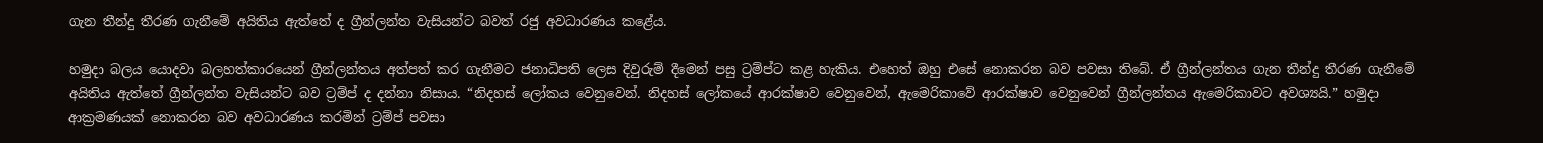ගැන තීන්දු තීරණ ගැනීමේ අයිතිය ඇත්තේ ද ග්‍රීන්ලන්ත වැසියන්ට බවත් රජු අවධාරණය කළේය.

හමුදා බලය යොදවා බලහත්කාරයෙන් ග්‍රීන්ලන්තය අත්පත් කර ගැනීමට ජනාධිපති ලෙස දිවුරුම් දීමෙන් පසු ට්‍රම්ප්ට කළ හැකිය. එහෙත් ඔහු එසේ නොකරන බව පවසා තිබේ. ඒ ග්‍රීන්ලන්තය ගැන තීන්දු තීරණ ගැනීමේ අයිතිය ඇත්තේ ග්‍රීන්ලන්ත වැසියන්ට බව ට්‍රම්ප් ද දන්නා නිසාය. “නිදහස් ලෝකය වෙනුවෙන්. නිදහස් ලෝකයේ ආරක්ෂාව වෙනුවෙන්, ඇමෙරිකාවේ ආරක්ෂාව වෙනුවෙන් ග්‍රීන්ලන්තය ඇමෙරිකාවට අවශ්‍යයි.” හමුදා ආක්‍රමණයක් නොකරන බව අවධාරණය කරමින් ට්‍රම්ප් පවසා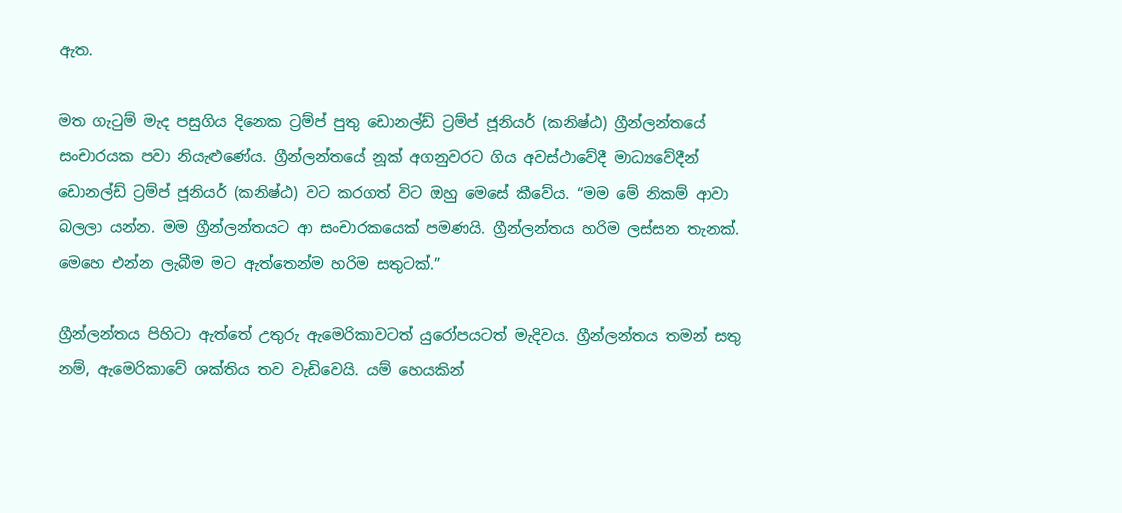ඇත.

මත ගැටුම් මැද පසුගිය දිනෙක ට්‍රම්ප් පුතු ඩොනල්ඩ් ට්‍රම්ප් ජූනියර් (කනිෂ්ඨ) ග්‍රීන්ලන්තයේ සංචාරයක පවා නියැළුණේය. ග්‍රීන්ලන්තයේ නූක් අගනුවරට ගිය අවස්ථාවේදී මාධ්‍යවේදීන් ඩොනල්ඩ් ට්‍රම්ප් ජූනියර් (කනිෂ්ඨ) වට කරගත් විට ඔහු මෙසේ කීවේය. “මම මේ නිකම් ආවා බලලා යන්න. මම ග්‍රීන්ලන්තයට ආ සංචාරකයෙක් පමණයි. ග්‍රීන්ලන්තය හරිම ලස්සන තැනක්. මෙහෙ එන්න ලැබීම මට ඇත්තෙන්ම හරිම සතුටක්.”

ග්‍රීන්ලන්තය පිහිටා ඇත්තේ උතුරු ඇමෙරිකාවටත් යුරෝපයටත් මැදිවය. ග්‍රීන්ලන්තය තමන් සතු නම්, ඇමෙරිකාවේ ශක්තිය තව වැඩිවෙයි. යම් හෙයකින්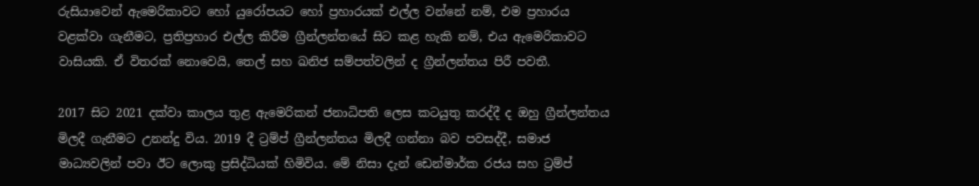රුසියාවෙන් ඇමෙරිකාවට හෝ යුරෝපයට හෝ ප්‍රහාරයක් එල්ල වන්නේ නම්, එම ප්‍රහාරය වළක්වා ගැනීමට, ප්‍රතිප්‍රහාර එල්ල කිරීම ග්‍රීන්ලන්තයේ සිට කළ හැකි නම්, එය ඇමෙරිකාවට වාසියකි. ඒ විතරක් නොවෙයි, තෙල් සහ ඛනිජ සම්පත්වලින් ද ග්‍රීන්ලන්තය පිරී පවතී.

2017 සිට 2021 දක්වා කාලය තුළ ඇමෙරිකන් ජනාධිපති ලෙස කටයුතු කරද්දී ද ඔහු ග්‍රීන්ලන්තය මිලදී ගැනීමට උනන්දු විය. 2019 දී ට්‍රම්ප් ග්‍රීන්ලන්තය මිලදී ගන්නා බව පවසද්දී, සමාජ මාධ්‍යවලින් පවා ඊට ලොකු ප්‍රසිද්ධියක් හිමිවිය. මේ නිසා දැන් ඩෙන්මාර්ක රජය සහ ට්‍රම්ප්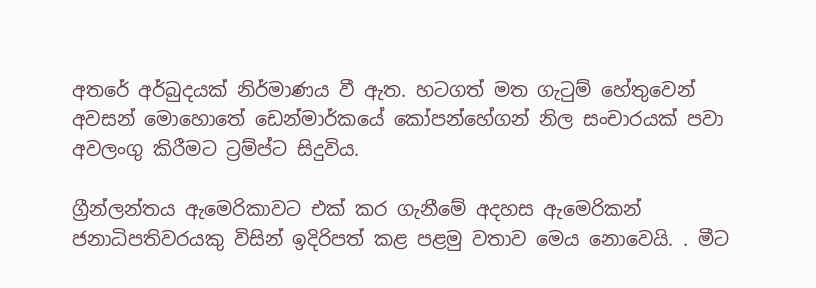අතරේ අර්බුදයක් නිර්මාණය වී ඇත. හටගත් මත ගැටුම් හේතුවෙන් අවසන් මොහොතේ ඩෙන්මාර්කයේ කෝපන්හේගන් නිල සංචාරයක් පවා අවලංගු කිරීමට ට්‍රම්ප්ට සිදුවිය.

ග්‍රීන්ලන්තය ඇමෙරිකාවට එක් කර ගැනීමේ අදහස ඇමෙරිකන් ජනාධිපතිවරයකු විසින් ඉදිරිපත් කළ පළමු වතාව මෙය නොවෙයි. . මීට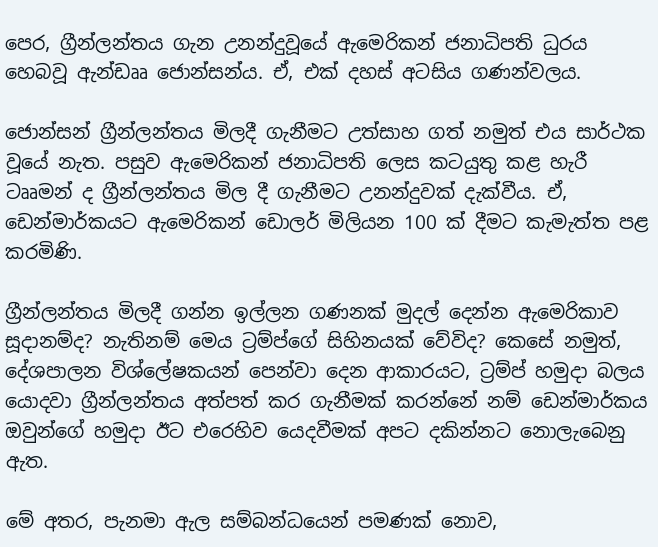පෙර, ග්‍රීන්ලන්තය ගැන උනන්දුවූයේ ඇමෙරිකන් ජනාධිපති ධුරය හෙබවූ ඇන්ඩෲ ජොන්සන්ය. ඒ, එක් දහස් අටසිය ගණන්වලය.

ජොන්සන් ග්‍රීන්ලන්තය මිලදී ගැනීමට උත්සාහ ගත් නමුත් එය සාර්ථක වූයේ නැත. පසුව ඇමෙරිකන් ජනාධිපති ලෙස කටයුතු කළ හැරී ටෲමන් ද ග්‍රීන්ලන්තය මිල දී ගැනීමට උනන්දුවක් දැක්වීය. ඒ, ඩෙන්මාර්කයට ඇමෙරිකන් ඩොලර් මිලියන 100 ක් දීමට කැමැත්ත පළ කරමිණි.

ග්‍රීන්ලන්තය මිලදී ගන්න ඉල්ලන ගණනක් මුදල් දෙන්න ඇමෙරිකාව සූදානම්ද? නැතිනම් මෙය ට්‍රම්ප්ගේ සිහිනයක් වේවිද? කෙසේ නමුත්, දේශපාලන විශ්ලේෂකයන් පෙන්වා දෙන ආකාරයට, ට්‍රම්ප් හමුදා බලය යොදවා ග්‍රීන්ලන්තය අත්පත් කර ගැනීමක් කරන්නේ නම් ඩෙන්මාර්කය ඔවුන්ගේ හමුදා ඊට එරෙහිව යෙදවීමක් අපට දකින්නට නොලැබෙනු ඇත.

මේ අතර, පැනමා ඇල සම්බන්ධයෙන් පමණක් නොව,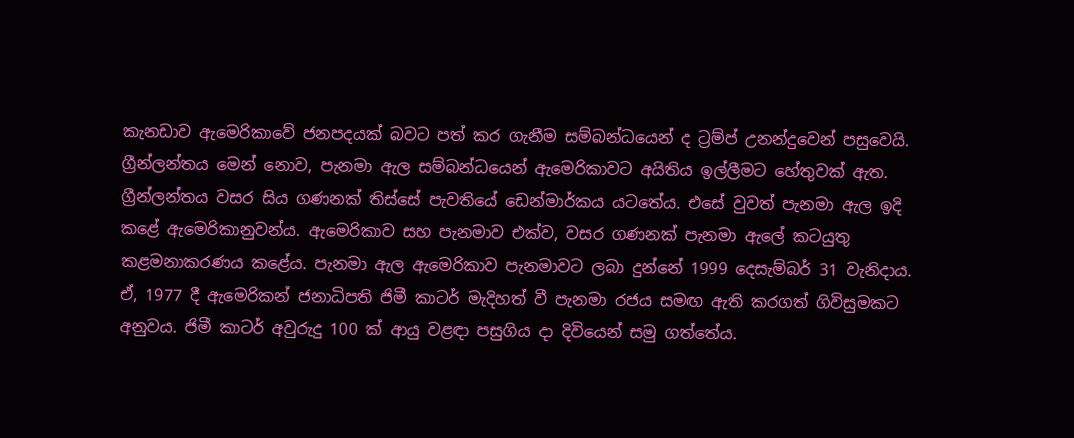කැනඩාව ඇමෙරිකාවේ ජනපදයක් බවට පත් කර ගැනීම සම්බන්ධයෙන් ද ට්‍රම්ප් උනන්දුවෙන් පසුවෙයි. ග්‍රීන්ලන්තය මෙන් නොව, පැනමා ඇල සම්බන්ධයෙන් ඇමෙරිකාවට අයිතිය ඉල්ලීමට හේතුවක් ඇත. ග්‍රීන්ලන්තය වසර සිය ගණනක් තිස්සේ පැවතියේ ඩෙන්මාර්කය යටතේය. එසේ වුවත් පැනමා ඇල ඉදි කළේ ඇමෙරිකානුවන්ය. ඇමෙරිකාව සහ පැනමාව එක්ව, වසර ගණනක් පැනමා ඇලේ කටයුතු කළමනාකරණය කළේය. පැනමා ඇල ඇමෙරිකාව පැනමාවට ලබා දුන්නේ 1999 දෙසැම්බර් 31 වැනිදාය. ඒ, 1977 දී ඇමෙරිකන් ජනාධිපති ජිමී කාටර් මැදිහත් වී පැනමා රජය සමඟ ඇති කරගත් ගිවිසුමකට අනුවය. ජිමී කාටර් අවුරුදු 100 ක් ආයු වළඳා පසුගිය දා දිවියෙන් සමු ගත්තේය.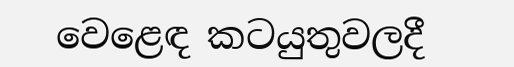වෙළෙඳ කටයුතුවලදී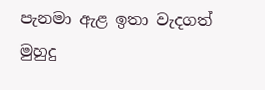පැනමා ඇළ ඉතා වැදගත් මුහුදු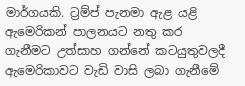මාර්ගයකි. ට්‍රම්ප් පැනමා ඇළ යළි ඇමෙරිකන් පාලනයට නතු කර ගැනීමට උත්සාහ ගන්නේ කටයුතුවලදී ඇමෙරිකාවට වැඩි වාසි ලබා ගැනීමේ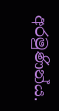අරමුණින්ය.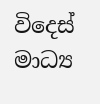විදෙස් මාධ්‍ය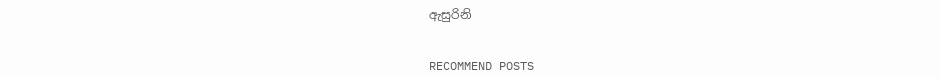ඇසුරිනි


RECOMMEND POSTS